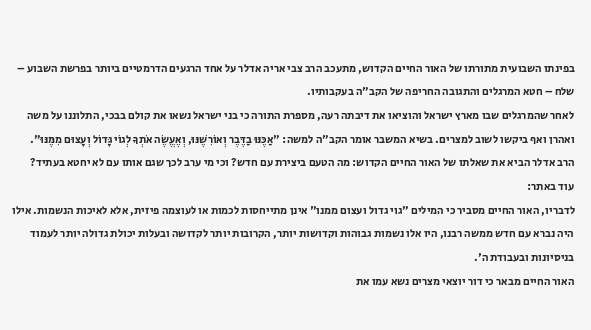בפינתו השבועית מתורתו של האור החיים הקדוש, מתעכב הרב צבי אריה אדלר על אחד הרגעים הדרמטיים ביותר בפרשת השבוע – שלח – חטא המרגלים והתגובה החריפה של הקב"ה בעקבותיו.
לאחר שהמרגלים שבו מארץ ישראל והוציאו את דיבתה רעה, מספרת התורה כי בני ישראל נשאו את קולם בבכי, התלוננו על משה ואהרן ואף ביקשו לשוב למצרים. בשיא המשבר אומר הקב"ה למשה: "אַכֶּנּוּ בַדֶּבֶר וְאוֹרִשֶׁנּוּ, וְאֶעֱשֶׂה אֹתְךָ לְגוֹי גָּדוֹל וְעָצוּם מִמֶּנּוּ".
הרב אדלר הביא את שאלתו של האור החיים הקדוש: מה הטעם ביצירת עם חדש? וכי מי ערב לכך שגם אותו עם לא יחטא בעתיד?
עוד באתר:
לדבריו, האור החיים מסביר כי המילים "גוי גדול ועצום ממנו" אינן מתייחסות לכמות או לעוצמה פיזית, אלא לאיכות הנשמות. אילו היה נברא עם חדש ממשה רבנו, היו אלו נשמות גבוהות וקדושות יותר, הקרובות יותר לקדושה ובעלות יכולת גדולה יותר לעמוד בניסיונות ובעבודת ה'.
האור החיים מבאר כי דור יוצאי מצרים נשא עמו את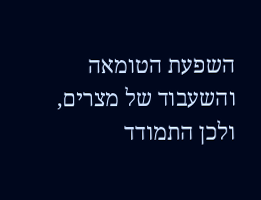השפעת הטומאה והשעבוד של מצרים, ולכן התמודד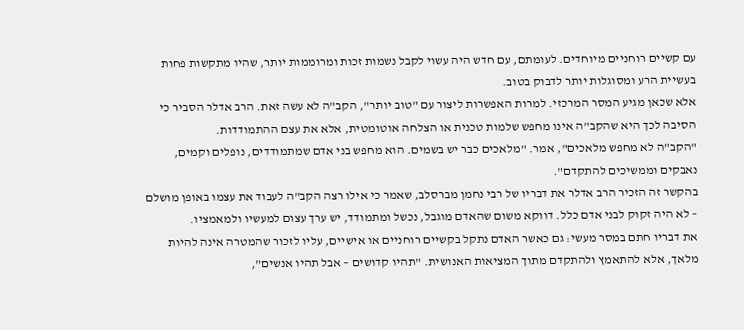עם קשיים רוחניים מיוחדים. לעומתם, עם חדש היה עשוי לקבל נשמות זכות ומרוממות יותר, שהיו מתקשות פחות בעשיית הרע ומסוגלות יותר לדבוק בטוב.
אלא שכאן מגיע המסר המרכזי. למרות האפשרות ליצור עם "טוב יותר", הקב"ה לא עשה זאת. הרב אדלר הסביר כי הסיבה לכך היא שהקב"ה אינו מחפש שלמות טכנית או הצלחה אוטומטית, אלא את עצם ההתמודדות.
"הקב"ה לא מחפש מלאכים", אמר. "מלאכים כבר יש בשמים. הוא מחפש בני אדם שמתמודדים, נופלים וקמים, נאבקים וממשיכים להתקדם".
בהקשר זה הזכיר הרב אדלר את דבריו של רבי נחמן מברסלב, שאמר כי אילו רצה הקב"ה לעבוד את עצמו באופן מושלם – לא היה זקוק לבני אדם כלל. דווקא משום שהאדם מוגבל, נכשל ומתמודד, יש ערך עצום למעשיו ולמאמציו.
את דבריו חתם במסר מעשי: גם כאשר האדם נתקל בקשיים רוחניים או אישיים, עליו לזכור שהמטרה אינה להיות מלאך, אלא להתאמץ ולהתקדם מתוך המציאות האנושית. "תהיו קדושים – אבל תהיו אנשים",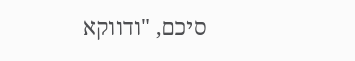סיכם, "ודווקא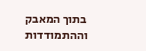בתוך המאבק וההתמודדות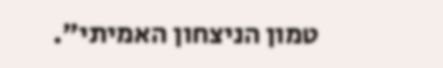טמון הניצחון האמיתי".